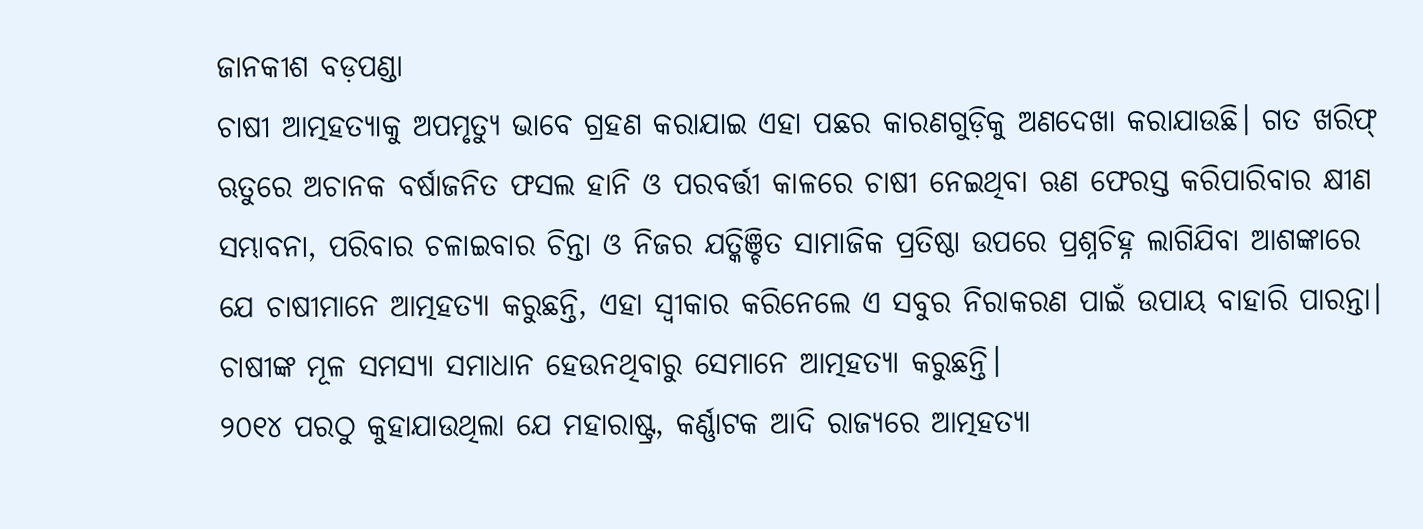ଜାନକୀଶ ବଡ଼ପଣ୍ଡା
ଚାଷୀ ଆତ୍ମହତ୍ୟାକୁ ଅପମୃତ୍ୟୁ ଭାବେ ଗ୍ରହଣ କରାଯାଇ ଏହା ପଛର କାରଣଗୁଡ଼ିକୁ ଅଣଦେଖା କରାଯାଉଛି। ଗତ ଖରିଫ୍ ଋତୁରେ ଅଚାନକ ବର୍ଷାଜନିତ ଫସଲ ହାନି ଓ ପରବର୍ତ୍ତୀ କାଳରେ ଚାଷୀ ନେଇଥିବା ଋଣ ଫେରସ୍ତ କରିପାରିବାର କ୍ଷୀଣ ସମ୍ଭାବନା, ପରିବାର ଚଳାଇବାର ଚିନ୍ତା ଓ ନିଜର ଯତ୍କିଞ୍ଚିତ ସାମାଜିକ ପ୍ରତିଷ୍ଠା ଉପରେ ପ୍ରଶ୍ନଚିହ୍ନ ଲାଗିଯିବା ଆଶଙ୍କାରେ ଯେ ଚାଷୀମାନେ ଆତ୍ମହତ୍ୟା କରୁଛନ୍ତି, ଏହା ସ୍ବୀକାର କରିନେଲେ ଏ ସବୁର ନିରାକରଣ ପାଇଁ ଉପାୟ ବାହାରି ପାରନ୍ତା। ଚାଷୀଙ୍କ ମୂଳ ସମସ୍ୟା ସମାଧାନ ହେଉନଥିବାରୁ ସେମାନେ ଆତ୍ମହତ୍ୟା କରୁଛନ୍ତି।
୨୦୧୪ ପରଠୁ କୁହାଯାଉଥିଲା ଯେ ମହାରାଷ୍ଟ୍ର, କର୍ଣ୍ଣାଟକ ଆଦି ରାଜ୍ୟରେ ଆତ୍ମହତ୍ୟା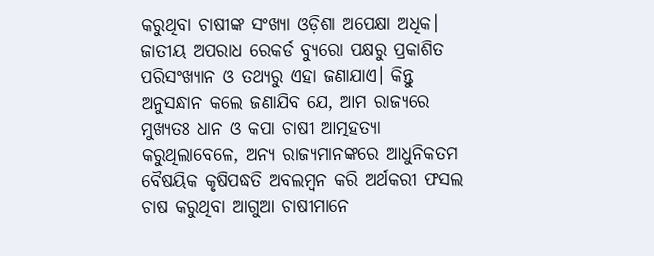କରୁଥିବା ଚାଷୀଙ୍କ ସଂଖ୍ୟା ଓଡ଼ିଶା ଅପେକ୍ଷା ଅଧିକ। ଜାତୀୟ ଅପରାଧ ରେକର୍ଡ ବ୍ୟୁରୋ ପକ୍ଷରୁ ପ୍ରକାଶିତ ପରିସଂଖ୍ୟାନ ଓ ତଥ୍ୟରୁ ଏହା ଜଣାଯାଏ। କିନ୍ତୁ ଅନୁସନ୍ଧାନ କଲେ ଜଣାଯିବ ଯେ, ଆମ ରାଜ୍ୟରେ ମୁଖ୍ୟତଃ ଧାନ ଓ କପା ଚାଷୀ ଆତ୍ମହତ୍ୟା କରୁଥିଲାବେଳେ, ଅନ୍ୟ ରାଜ୍ୟମାନଙ୍କରେ ଆଧୁନିକତମ ବୈଷୟିକ କୃଷିପଦ୍ଧତି ଅବଲମ୍ବନ କରି ଅର୍ଥକରୀ ଫସଲ ଚାଷ କରୁଥିବା ଆଗୁଆ ଚାଷୀମାନେ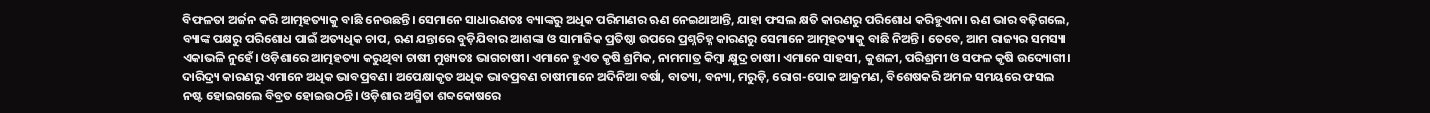ବିଫଳତା ଅର୍ଜନ କରି ଆତ୍ମହତ୍ୟାକୁ ବାଛି ନେଉଛନ୍ତି। ସେମାନେ ସାଧାରଣତଃ ବ୍ୟାଙ୍କରୁ ଅଧିକ ପରିମାଣର ଋଣ ନେଇଥାଆନ୍ତି, ଯାହା ଫସଲ କ୍ଷତି କାରଣରୁ ପରିଶୋଧ କରିହୁଏନା। ଋଣ ଭାର ବଢ଼ିଗଲେ, ବ୍ୟାଙ୍କ ପକ୍ଷରୁ ପରିଶୋଧ ପାଇଁ ଅତ୍ୟଧିକ ଚାପ, ଋଣ ଯନ୍ତାରେ ବୁଡ଼ିଯିବାର ଆଶଙ୍କା ଓ ସାମାଜିକ ପ୍ରତିଷ୍ଠା ଉପରେ ପ୍ରଶ୍ନଚିହ୍ନ କାରଣରୁ ସେମାନେ ଆତ୍ମହତ୍ୟାକୁ ବାଛି ନିଅନ୍ତି। ତେବେ, ଆମ ରାଜ୍ୟର ସମସ୍ୟା ଏକାଭଳି ନୁହେଁ। ଓଡ଼ିଶାରେ ଆତ୍ମହତ୍ୟା କରୁଥିବା ଚାଷୀ ମୁଖ୍ୟତଃ ଭାଗଚାଷୀ। ଏମାନେ ହୁଏତ କୃଷି ଶ୍ରମିକ, ନାମମାତ୍ର କିମ୍ବା କ୍ଷୁଦ୍ର ଚାଷୀ। ଏମାନେ ସାହସୀ, କୁଶଳୀ, ପରିଶ୍ରମୀ ଓ ସଫଳ କୃଷି ଉଦ୍ୟୋଗୀ। ଦାରିଦ୍ର୍ୟ କାରଣରୁ ଏମାନେ ଅଧିକ ଭାବପ୍ରବଣ। ଅପେକ୍ଷାକୃତ ଅଧିକ ଭାବପ୍ରବଣ ଚାଷୀମାନେ ଅଦିନିଆ ବର୍ଷା, ବାତ୍ୟା, ବନ୍ୟା, ମରୁଡ଼ି, ରୋଗ-ପୋକ ଆକ୍ରମଣ, ବିଶେଷକରି ଅମଳ ସମୟରେ ଫସଲ ନଷ୍ଟ ହୋଇଗଲେ ବିବ୍ରତ ହୋଇଉଠନ୍ତି। ଓଡ଼ିଶାର ଅସ୍ମିତା ଶବ୍ଦକୋଷରେ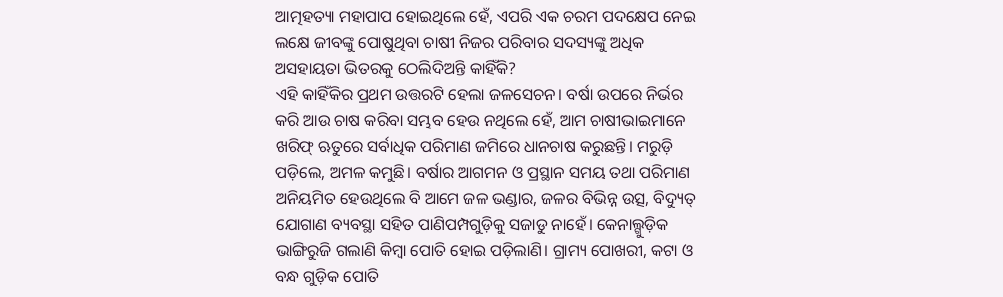ଆତ୍ମହତ୍ୟା ମହାପାପ ହୋଇଥିଲେ ହେଁ, ଏପରି ଏକ ଚରମ ପଦକ୍ଷେପ ନେଇ ଲକ୍ଷେ ଜୀବଙ୍କୁ ପୋଷୁଥିବା ଚାଷୀ ନିଜର ପରିବାର ସଦସ୍ୟଙ୍କୁ ଅଧିକ ଅସହାୟତା ଭିତରକୁ ଠେଲିଦିଅନ୍ତି କାହିଁକି?
ଏହି କାହିଁକିର ପ୍ରଥମ ଉତ୍ତରଟି ହେଲା ଜଳସେଚନ। ବର୍ଷା ଉପରେ ନିର୍ଭର କରି ଆଉ ଚାଷ କରିବା ସମ୍ଭବ ହେଉ ନଥିଲେ ହେଁ, ଆମ ଚାଷୀଭାଇମାନେ ଖରିଫ୍ ଋତୁରେ ସର୍ବାଧିକ ପରିମାଣ ଜମିରେ ଧାନଚାଷ କରୁଛନ୍ତି। ମରୁଡ଼ି ପଡ଼ିଲେ, ଅମଳ କମୁଛି। ବର୍ଷାର ଆଗମନ ଓ ପ୍ରସ୍ଥାନ ସମୟ ତଥା ପରିମାଣ ଅନିୟମିତ ହେଉଥିଲେ ବି ଆମେ ଜଳ ଭଣ୍ଡାର, ଜଳର ବିଭିନ୍ନ ଉତ୍ସ, ବିଦ୍ୟୁତ୍ ଯୋଗାଣ ବ୍ୟବସ୍ଥା ସହିତ ପାଣିପମ୍ପଗୁଡ଼ିକୁ ସଜାଡୁ ନାହେଁ। କେନାଲ୍ଗୁଡ଼ିକ ଭାଙ୍ଗିରୁଜି ଗଲାଣି କିମ୍ବା ପୋତି ହୋଇ ପଡ଼ିଲାଣି। ଗ୍ରାମ୍ୟ ପୋଖରୀ, କଟା ଓ ବନ୍ଧ ଗୁଡ଼ିକ ପୋତି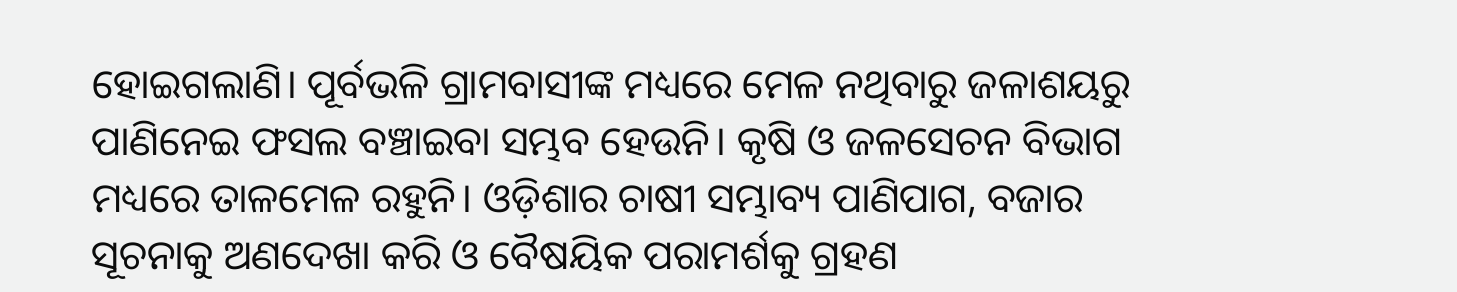ହୋଇଗଲାଣି। ପୂର୍ବଭଳି ଗ୍ରାମବାସୀଙ୍କ ମଧ୍ୟରେ ମେଳ ନଥିବାରୁ ଜଳାଶୟରୁ ପାଣିନେଇ ଫସଲ ବଞ୍ଚାଇବା ସମ୍ଭବ ହେଉନି। କୃଷି ଓ ଜଳସେଚନ ବିଭାଗ ମଧ୍ୟରେ ତାଳମେଳ ରହୁନି। ଓଡ଼ିଶାର ଚାଷୀ ସମ୍ଭାବ୍ୟ ପାଣିପାଗ, ବଜାର ସୂଚନାକୁ ଅଣଦେଖା କରି ଓ ବୈଷୟିକ ପରାମର୍ଶକୁ ଗ୍ରହଣ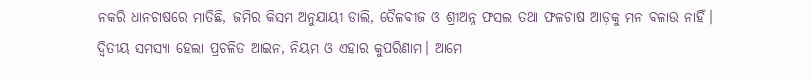ନକରି ଧାନଚାଷରେ ମାତିଛି, ଜମିର କିସମ ଅନୁଯାୟୀ ଡାଲି, ତୈଳବୀଜ ଓ ଶ୍ରୀଅନ୍ନ ଫସଲ ତଥା ଫଳଚାଷ ଆଡ଼କୁ ମନ ବଳାଉ ନାହିଁ।
ଦ୍ବିତୀୟ ସମସ୍ୟା ହେଲା ପ୍ରଚଳିତ ଆଇନ, ନିୟମ ଓ ଏହାର କୁପରିଣାମ। ଆମେ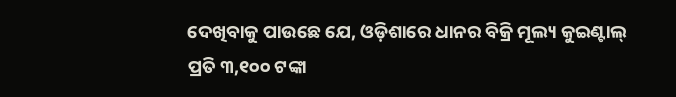ଦେଖିବାକୁ ପାଉଛେ ଯେ, ଓଡ଼ିଶାରେ ଧାନର ବିକ୍ରି ମୂଲ୍ୟ କୁଇଣ୍ଟାଲ୍ ପ୍ରତି ୩,୧୦୦ ଟଙ୍କା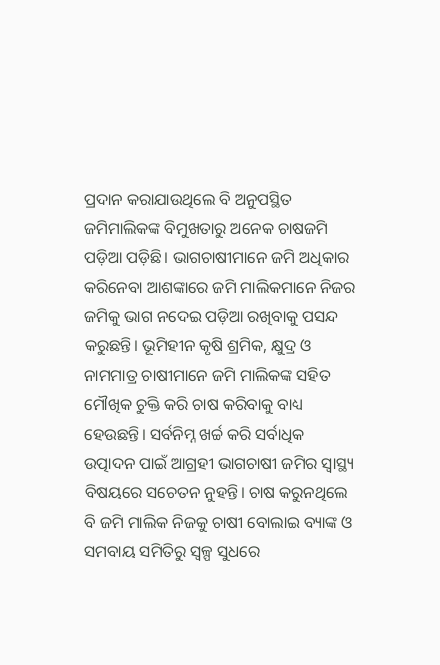ପ୍ରଦାନ କରାଯାଉଥିଲେ ବି ଅନୁପସ୍ଥିତ ଜମିମାଲିକଙ୍କ ବିମୁଖତାରୁ ଅନେକ ଚାଷଜମି ପଡ଼ିଆ ପଡ଼ିଛି। ଭାଗଚାଷୀମାନେ ଜମି ଅଧିକାର କରିନେବା ଆଶଙ୍କାରେ ଜମି ମାଲିକମାନେ ନିଜର ଜମିକୁ ଭାଗ ନଦେଇ ପଡ଼ିଆ ରଖିବାକୁ ପସନ୍ଦ କରୁଛନ୍ତି। ଭୂମିହୀନ କୃଷି ଶ୍ରମିକ, କ୍ଷୁଦ୍ର ଓ ନାମମାତ୍ର ଚାଷୀମାନେ ଜମି ମାଲିକଙ୍କ ସହିତ ମୌଖିକ ଚୁକ୍ତି କରି ଚାଷ କରିବାକୁ ବାଧ୍ୟ ହେଉଛନ୍ତି। ସର୍ବନିମ୍ନ ଖର୍ଚ୍ଚ କରି ସର୍ବାଧିକ ଉତ୍ପାଦନ ପାଇଁ ଆଗ୍ରହୀ ଭାଗଚାଷୀ ଜମିର ସ୍ବାସ୍ଥ୍ୟ ବିଷୟରେ ସଚେତନ ନୁହନ୍ତି। ଚାଷ କରୁନଥିଲେ ବି ଜମି ମାଲିକ ନିଜକୁ ଚାଷୀ ବୋଲାଇ ବ୍ୟାଙ୍କ ଓ ସମବାୟ ସମିତିରୁ ସ୍ବଳ୍ପ ସୁଧରେ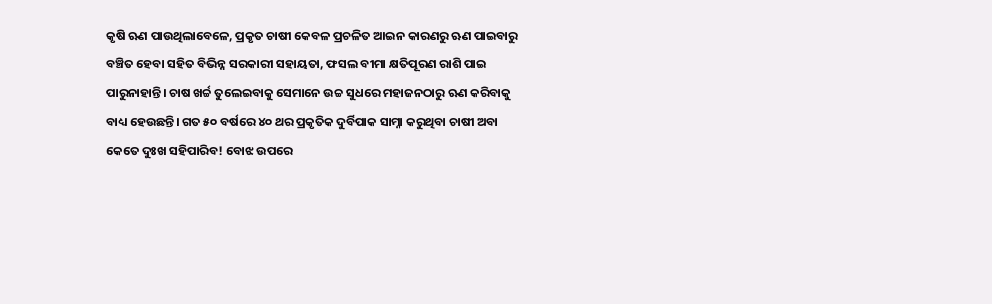କୃଷି ଋଣ ପାଉଥିଲାବେଳେ, ପ୍ରକୃତ ଚାଷୀ କେବଳ ପ୍ରଚଳିତ ଆଇନ କାରଣରୁ ଋଣ ପାଇବାରୁ ବଞ୍ଚିତ ହେବା ସହିତ ବିଭିନ୍ନ ସରକାରୀ ସହାୟତା, ଫସଲ ବୀମା କ୍ଷତିପୂରଣ ରାଶି ପାଇ ପାରୁନାହାନ୍ତି। ଚାଷ ଖର୍ଚ୍ଚ ତୁଲେଇବାକୁ ସେମାନେ ଉଚ୍ଚ ସୁଧରେ ମହାଜନଠାରୁ ଋଣ କରିବାକୁ ବାଧ୍ୟ ହେଉଛନ୍ତି। ଗତ ୫୦ ବର୍ଷରେ ୪୦ ଥର ପ୍ରକୃତିକ ଦୁର୍ବିପାକ ସାମ୍ନା କରୁଥିବା ଚାଷୀ ଅବା କେତେ ଦୁଃଖ ସହିପାରିବ! ବୋଝ ଉପରେ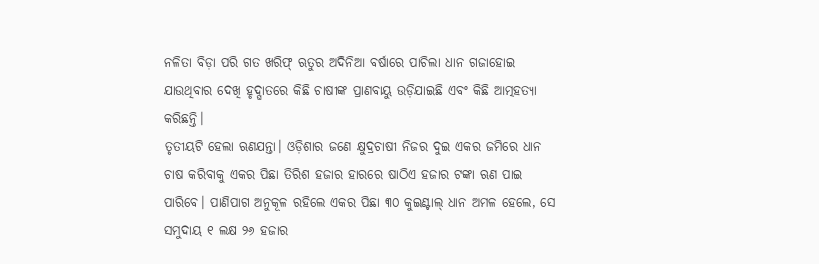ନଳିତା ବିଡ଼ା ପରି ଗତ ଖରିଫ୍ ଋତୁର ଅଦିନିଆ ବର୍ଷାରେ ପାଚିଲା ଧାନ ଗଜାହୋଇ ଯାଉଥିବାର ଦେଖି ହୃଦ୍ଘାତରେ କିଛି ଚାଷୀଙ୍କ ପ୍ରାଣବାୟୁ ଉଡ଼ିଯାଇଛି ଏବଂ କିଛି ଆତ୍ମହତ୍ୟା କରିଛନ୍ତି।
ତୃତୀୟଟି ହେଲା ଋଣଯନ୍ତା। ଓଡ଼ିଶାର ଜଣେ କ୍ଷୁଦ୍ରଚାଷୀ ନିଜର ଦୁଇ ଏକର ଜମିରେ ଧାନ ଚାଷ କରିବାକୁ ଏକର ପିଛା ତିରିଶ ହଜାର ହାରରେ ଷାଠିଏ ହଜାର ଟଙ୍କା ଋଣ ପାଇ ପାରିବେ। ପାଣିପାଗ ଅନୁକୂଳ ରହିଲେ ଏକର ପିଛା ୩୦ କୁଇଣ୍ଟାଲ୍ ଧାନ ଅମଳ ହେଲେ, ସେ ସମୁଦାୟ ୧ ଲକ୍ଷ ୨୬ ହଜାର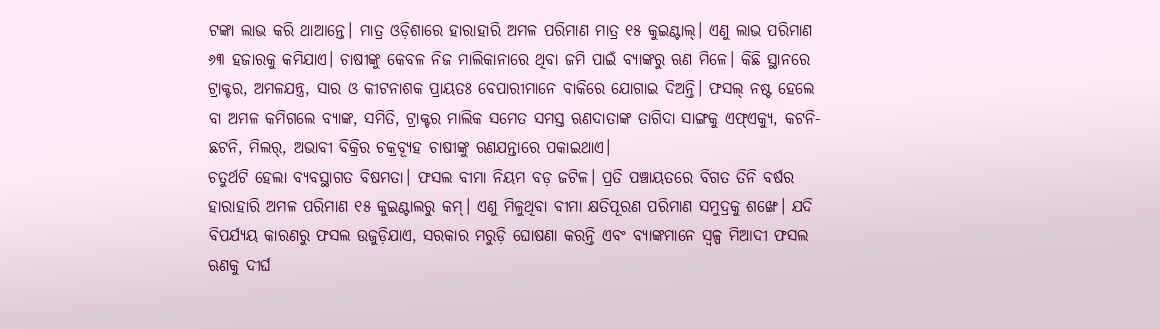ଟଙ୍କା ଲାଭ କରି ଥାଆନ୍ତେ। ମାତ୍ର ଓଡ଼ିଶାରେ ହାରାହାରି ଅମଳ ପରିମାଣ ମାତ୍ର ୧୫ କୁଇଣ୍ଟାଲ୍। ଏଣୁ ଲାଭ ପରିମାଣ ୬୩ ହଜାରକୁ କମିଯାଏ। ଚାଷୀଙ୍କୁ କେବଳ ନିଜ ମାଲିକାନାରେ ଥିବା ଜମି ପାଇଁ ବ୍ୟାଙ୍କରୁ ଋଣ ମିଳେ। କିଛି ସ୍ଥାନରେ ଟ୍ରାକ୍ଟର, ଅମଳଯନ୍ତ୍ର, ସାର ଓ କୀଟନାଶକ ପ୍ରାୟତଃ ବେପାରୀମାନେ ବାକିରେ ଯୋଗାଇ ଦିଅନ୍ତି। ଫସଲ୍ ନଷ୍ଟ ହେଲେ ବା ଅମଳ କମିଗଲେ ବ୍ୟାଙ୍କ, ସମିତି, ଟ୍ରାକ୍ଟର ମାଲିକ ସମେତ ସମସ୍ତ ଋଣଦାତାଙ୍କ ତାଗିଦା ସାଙ୍ଗକୁ ଏଫ୍ଏକ୍ୟୁ, କଟନି-ଛଟନି, ମିଲର୍, ଅଭାବୀ ବିକ୍ରିର ଚକ୍ରବ୍ୟୂହ ଚାଷୀଙ୍କୁ ଋଣଯନ୍ତାରେ ପକାଇଥାଏ।
ଚତୁର୍ଥଟି ହେଲା ବ୍ୟବସ୍ଥାଗତ ବିଷମତା। ଫସଲ ବୀମା ନିୟମ ବଡ଼ ଜଟିଳ। ପ୍ରତି ପଞ୍ଚାୟତରେ ବିଗତ ତିନି ବର୍ଷର ହାରାହାରି ଅମଳ ପରିମାଣ ୧୫ କୁଇଣ୍ଟାଲରୁ କମ୍। ଏଣୁ ମିଳୁଥିବା ବୀମା କ୍ଷତିପୂରଣ ପରିମାଣ ସମୁଦ୍ରକୁ ଶଙ୍ଖେ। ଯଦି ବିପର୍ଯ୍ୟୟ କାରଣରୁ ଫସଲ ଉଜୁଡ଼ିଯାଏ, ସରକାର ମରୁଡ଼ି ଘୋଷଣା କରନ୍ତି ଏବଂ ବ୍ୟାଙ୍କମାନେ ସ୍ବଳ୍ପ ମିଆଦୀ ଫସଲ ଋଣକୁ ଦୀର୍ଘ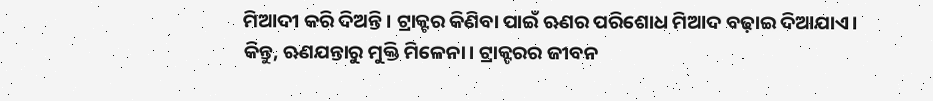ମିଆଦୀ କରି ଦିଅନ୍ତି। ଟ୍ରାକ୍ଟର କିଣିବା ପାଇଁ ଋଣର ପରିଶୋଧ ମିଆଦ ବଢ଼ାଇ ଦିଆଯାଏ। କିନ୍ତୁ, ଋଣଯନ୍ତାରୁ ମୁକ୍ତି ମିଳେନା। ଟ୍ରାକ୍ଟରର ଜୀବନ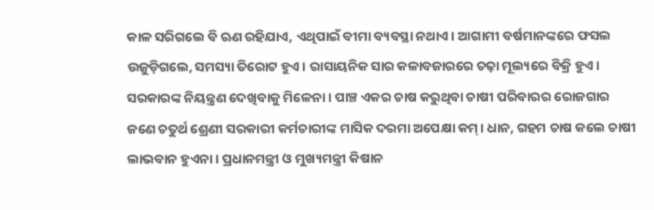କାଳ ସରିଗଲେ ବି ଋଣ ରହିଯାଏ, ଏଥିପାଇଁ ବୀମା ବ୍ୟବସ୍ଥା ନଥାଏ। ଆଗାମୀ ବର୍ଷମାନଙ୍କରେ ଫସଲ ଉଜୁଡ଼ିଗଲେ, ସମସ୍ୟା ତିରୋଟ ହୁଏ। ରାସାୟନିକ ସାର କଳାବଜାରରେ ଚଢ଼ା ମୂଲ୍ୟରେ ବିକ୍ରି ହୁଏ। ସରକାରଙ୍କ ନିୟନ୍ତ୍ରଣ ଦେଖିବାକୁ ମିଳେନା। ପାଞ୍ଚ ଏକର ଚାଷ କରୁଥିବା ଚାଷୀ ପରିବାରର ରୋଜଗାର ଜଣେ ଚତୁର୍ଥ ଶ୍ରେଣୀ ସରକାରୀ କର୍ମଚାରୀଙ୍କ ମାସିକ ଦରମା ଅପେକ୍ଷା କମ୍। ଧାନ, ଗହମ ଚାଷ କଲେ ଚାଷୀ ଲାଭବାନ ହୁଏନା। ପ୍ରଧାନମନ୍ତ୍ରୀ ଓ ମୁଖ୍ୟମନ୍ତ୍ରୀ କିଷାନ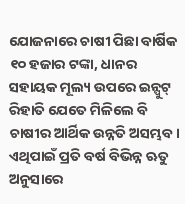ଯୋଜନାରେ ଚାଷୀ ପିଛା ବାର୍ଷିକ ୧୦ ହଜାର ଟଙ୍କା, ଧାନର ସହାୟକ ମୂଲ୍ୟ ଉପରେ ଇନ୍ପୁଟ୍ ରିହାତି ଯେତେ ମିଳିଲେ ବି ଚାଷୀର ଆର୍ଥିକ ଉନ୍ନତି ଅସମ୍ଭବ। ଏଥିପାଇଁ ପ୍ରତି ବର୍ଷ ବିଭିନ୍ନ ଋତୁ ଅନୁସାରେ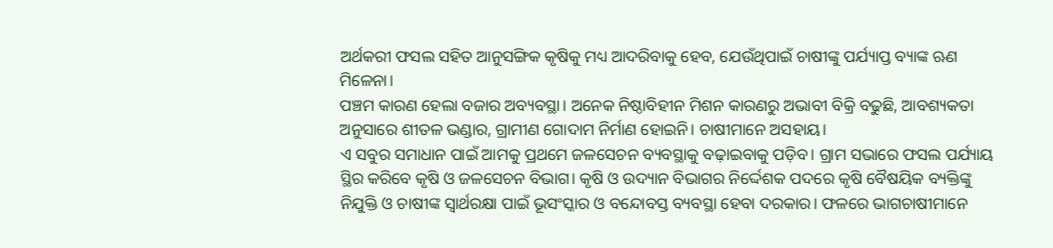ଅର୍ଥକରୀ ଫସଲ ସହିତ ଆନୁସଙ୍ଗିକ କୃଷିକୁ ମଧ୍ୟ ଆଦରିବାକୁ ହେବ, ଯେଉଁଥିପାଇଁ ଚାଷୀଙ୍କୁ ପର୍ଯ୍ୟାପ୍ତ ବ୍ୟାଙ୍କ ଋଣ ମିଳେନା।
ପଞ୍ଚମ କାରଣ ହେଲା ବଜାର ଅବ୍ୟବସ୍ଥା। ଅନେକ ନିଷ୍ଠାବିହୀନ ମିଶନ କାରଣରୁ ଅଭାବୀ ବିକ୍ରି ବଢୁଛି, ଆବଶ୍ୟକତା ଅନୁସାରେ ଶୀତଳ ଭଣ୍ଡାର, ଗ୍ରାମୀଣ ଗୋଦାମ ନିର୍ମାଣ ହୋଇନି। ଚାଷୀମାନେ ଅସହାୟ।
ଏ ସବୁର ସମାଧାନ ପାଇଁ ଆମକୁ ପ୍ରଥମେ ଜଳସେଚନ ବ୍ୟବସ୍ଥାକୁ ବଢ଼ାଇବାକୁ ପଡ଼ିବ। ଗ୍ରାମ ସଭାରେ ଫସଲ ପର୍ଯ୍ୟାୟ ସ୍ଥିର କରିବେ କୃଷି ଓ ଜଳସେଚନ ବିଭାଗ। କୃଷି ଓ ଉଦ୍ୟାନ ବିଭାଗର ନିର୍ଦ୍ଦେଶକ ପଦରେ କୃଷି ବୈଷୟିକ ବ୍ୟକ୍ତିଙ୍କୁ ନିଯୁକ୍ତି ଓ ଚାଷୀଙ୍କ ସ୍ବାର୍ଥରକ୍ଷା ପାଇଁ ଭୂସଂସ୍କାର ଓ ବନ୍ଦୋବସ୍ତ ବ୍ୟବସ୍ଥା ହେବା ଦରକାର। ଫଳରେ ଭାଗଚାଷୀମାନେ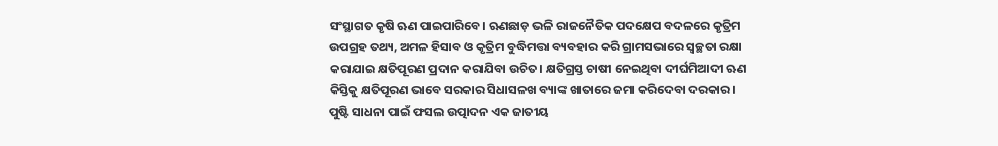ସଂସ୍ଥାଗତ କୃଷି ଋଣ ପାଇପାରିବେ। ଋଣଛାଡ଼ ଭଳି ରାଜନୈତିକ ପଦକ୍ଷେପ ବଦଳରେ କୃତ୍ରିମ ଉପଗ୍ରହ ତଥ୍ୟ, ଅମଳ ହିସାବ ଓ କୃତ୍ରିମ ବୁଦ୍ଧିମତ୍ତା ବ୍ୟବହାର କରି ଗ୍ରାମସଭାରେ ସ୍ବଚ୍ଛତା ରକ୍ଷା କରାଯାଇ କ୍ଷତିପୂରଣ ପ୍ରଦାନ କରାଯିବା ଉଚିତ। କ୍ଷତିଗ୍ରସ୍ତ ଚାଷୀ ନେଇଥିବା ଦୀର୍ଘମିଆଦୀ ଋଣ କିସ୍ତିକୁ କ୍ଷତିପୂରଣ ଭାବେ ସରକାର ସିଧାସଳଖ ବ୍ୟାଙ୍କ ଖାତାରେ ଜମା କରିଦେବା ଦରକାର।
ପୁଷ୍ଟି ସାଧନା ପାଇଁ ଫସଲ ଉତ୍ପାଦନ ଏକ ଜାତୀୟ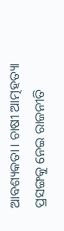ଆବଶ୍ୟକତା। ଚାଷୀ ଆତ୍ମହତ୍ୟା ପ୍ରସଙ୍ଗକୁ ନେଇ ରାଜନୀତି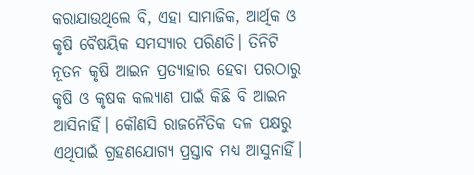କରାଯାଉଥିଲେ ବି, ଏହା ସାମାଜିକ, ଆର୍ଥିକ ଓ କୃଷି ବୈଷୟିକ ସମସ୍ୟାର ପରିଣତି। ତିନିଟି ନୂତନ କୃଷି ଆଇନ ପ୍ରତ୍ୟାହାର ହେବା ପରଠାରୁ କୃଷି ଓ କୃଷକ କଲ୍ୟାଣ ପାଇଁ କିଛି ବି ଆଇନ ଆସିନାହିଁ। କୌଣସି ରାଜନୈତିକ ଦଳ ପକ୍ଷରୁ ଏଥିପାଇଁ ଗ୍ରହଣଯୋଗ୍ୟ ପ୍ରସ୍ତାବ ମଧ୍ୟ ଆସୁନାହିଁ।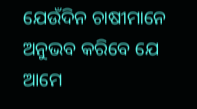ଯେଉଁଦିନ ଚାଷୀମାନେ ଅନୁଭବ କରିବେ ଯେ ଆମେ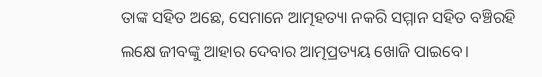ତାଙ୍କ ସହିତ ଅଛେ, ସେମାନେ ଆତ୍ମହତ୍ୟା ନକରି ସମ୍ମାନ ସହିତ ବଞ୍ଚିରହି ଲକ୍ଷେ ଜୀବଙ୍କୁ ଆହାର ଦେବାର ଆତ୍ମପ୍ରତ୍ୟୟ ଖୋଜି ପାଇବେ।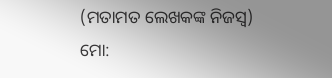(ମତାମତ ଲେଖକଙ୍କ ନିଜସ୍ବ)
ମୋ: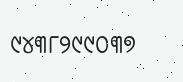୯୪୩୮୨୯୯୦୩୭